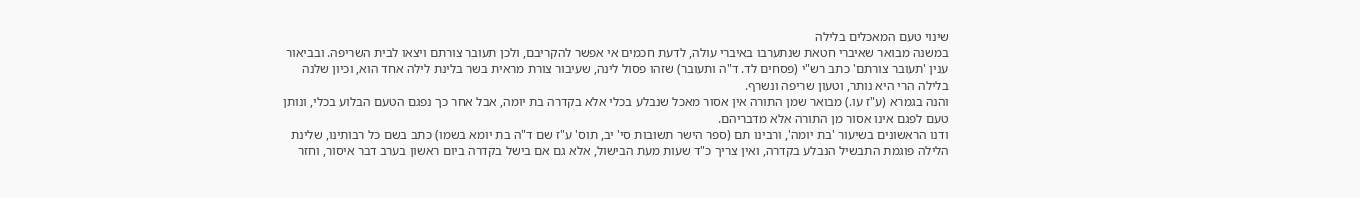שינוי טעם המאכלים בלילה
במשנה מבואר שאיברי חטאת שנתערבו באיברי עולה, לדעת חכמים אי אפשר להקריבם, ולכן תעובר צורתם ויצאו לבית השריפה. ובביאור ענין 'תעובר צורתם' כתב רש"י (פסחים לד. ד"ה ותעובר) שזהו פסול לינה, שעיבור צורת מראית בשר בלינת לילה אחד הוא, וכיון שלנה בלילה הרי היא נותר, וטעון שריפה ונשרף.
והנה בגמרא (ע"ז עו.) מבואר שמן התורה אין אסור מאכל שנבלע בכלי אלא בקדרה בת יומה, אבל אחר כך נפגם הטעם הבלוע בכלי, ונותן טעם לפגם אינו אסור מן התורה אלא מדבריהם.
ודנו הראשונים בשיעור 'בת יומה', ורבינו תם (ספר הישר תשובות סי' יב, תוס' ע"ז שם ד"ה בת יומא בשמו) כתב בשם כל רבותינו, שלינת הלילה פוגמת התבשיל הנבלע בקדרה, ואין צריך כ"ד שעות מעת הבישול, אלא גם אם בישל בקדרה ביום ראשון בערב דבר איסור, וחזר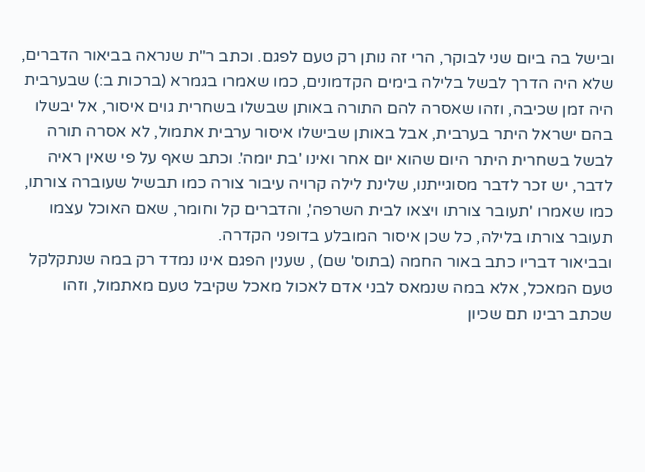ובישל בה ביום שני לבוקר, הרי זה נותן רק טעם לפגם. וכתב ר"ת שנראה בביאור הדברים, שלא היה הדרך לבשל בלילה בימים הקדמונים, כמו שאמרו בגמרא (ברכות ב:) שבערבית היה זמן שכיבה, וזהו שאסרה להם התורה באותן שבשלו בשחרית גוים איסור, אל יבשלו בהם ישראל היתר בערבית, אבל באותן שבישלו איסור ערבית אתמול, לא אסרה תורה לבשל בשחרית היתר היום שהוא יום אחר ואינו 'בת יומה'. וכתב שאף על פי שאין ראיה לדבר, יש זכר לדבר מסוגייתנו, שלינת לילה קרויה עיבור צורה כמו תבשיל שעוברה צורתו, כמו שאמרו 'תעובר צורתו ויצאו לבית השרפה', והדברים קל וחומר, שאם האוכל עצמו תעובר צורתו בלילה, כל שכן איסור המובלע בדופני הקדרה.
ובביאור דבריו כתב באור החמה (בתוס' שם) , שענין הפגם אינו נמדד רק במה שנתקלקל טעם המאכל, אלא במה שנמאס לבני אדם לאכול מאכל שקיבל טעם מאתמול, וזהו שכתב רבינו תם שכיון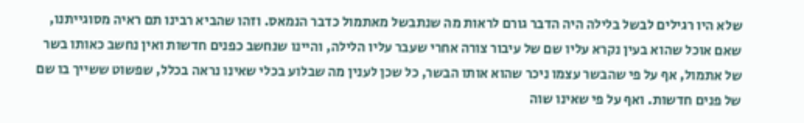שלא היו רגילים לבשל בלילה היה הדבר גורם לראות מה שנתבשל מאתמול כדבר הנמאס. וזהו שהביא רבינו תם ראיה מסוגייתנו, שאם אוכל שהוא בעין נקרא עליו שם של עיבור צורה אחרי שעבר עליו הלילה, והיינו שנחשב כפנים חדשות ואין נחשב כאותו בשר של אתמול, אף על פי שהבשר עצמו ניכר שהוא אותו הבשר, כל שכן לענין מה שבלוע בכלי שאינו נראה בכלל, שפשוט ששייך בו שם של פנים חדשות. ואף על פי שאינו שוה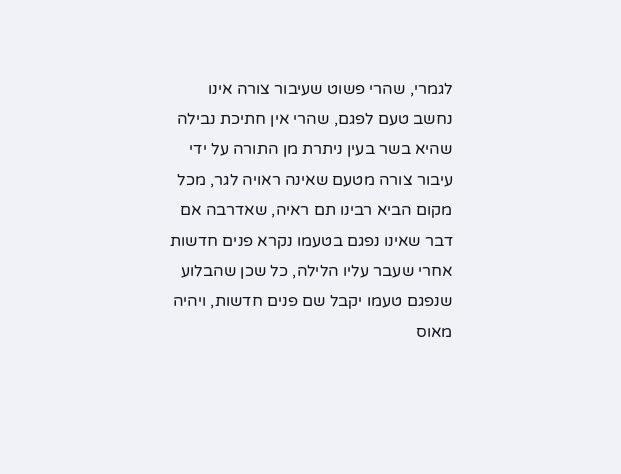לגמרי, שהרי פשוט שעיבור צורה אינו נחשב טעם לפגם, שהרי אין חתיכת נבילה שהיא בשר בעין ניתרת מן התורה על ידי עיבור צורה מטעם שאינה ראויה לגר, מכל מקום הביא רבינו תם ראיה, שאדרבה אם דבר שאינו נפגם בטעמו נקרא פנים חדשות אחרי שעבר עליו הלילה, כל שכן שהבלוע שנפגם טעמו יקבל שם פנים חדשות, ויהיה מאוס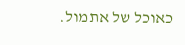כאוכל של אתמול.